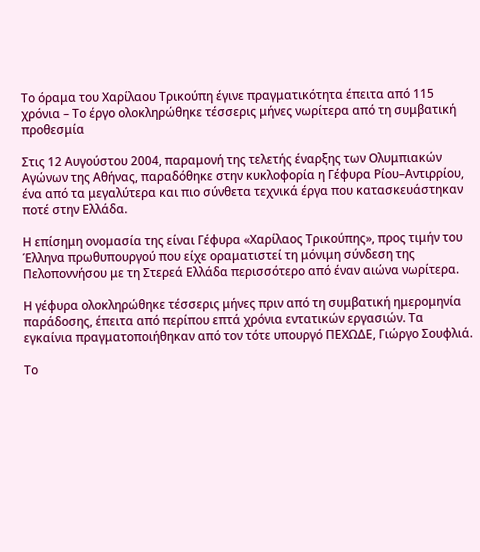Το όραμα του Χαρίλαου Τρικούπη έγινε πραγματικότητα έπειτα από 115 χρόνια – Το έργο ολοκληρώθηκε τέσσερις μήνες νωρίτερα από τη συμβατική προθεσμία

Στις 12 Αυγούστου 2004, παραμονή της τελετής έναρξης των Ολυμπιακών Αγώνων της Αθήνας, παραδόθηκε στην κυκλοφορία η Γέφυρα Ρίου–Αντιρρίου, ένα από τα μεγαλύτερα και πιο σύνθετα τεχνικά έργα που κατασκευάστηκαν ποτέ στην Ελλάδα.

Η επίσημη ονομασία της είναι Γέφυρα «Χαρίλαος Τρικούπης», προς τιμήν του Έλληνα πρωθυπουργού που είχε οραματιστεί τη μόνιμη σύνδεση της Πελοποννήσου με τη Στερεά Ελλάδα περισσότερο από έναν αιώνα νωρίτερα.

Η γέφυρα ολοκληρώθηκε τέσσερις μήνες πριν από τη συμβατική ημερομηνία παράδοσης, έπειτα από περίπου επτά χρόνια εντατικών εργασιών. Τα εγκαίνια πραγματοποιήθηκαν από τον τότε υπουργό ΠΕΧΩΔΕ, Γιώργο Σουφλιά.

Το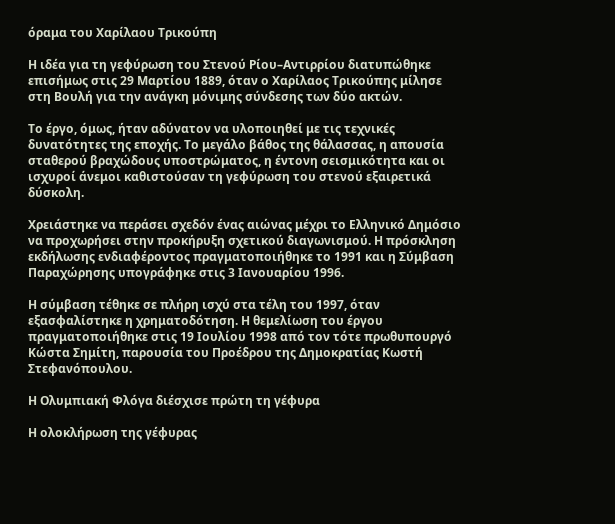όραμα του Χαρίλαου Τρικούπη

Η ιδέα για τη γεφύρωση του Στενού Ρίου–Αντιρρίου διατυπώθηκε επισήμως στις 29 Μαρτίου 1889, όταν ο Χαρίλαος Τρικούπης μίλησε στη Βουλή για την ανάγκη μόνιμης σύνδεσης των δύο ακτών.

Το έργο, όμως, ήταν αδύνατον να υλοποιηθεί με τις τεχνικές δυνατότητες της εποχής. Το μεγάλο βάθος της θάλασσας, η απουσία σταθερού βραχώδους υποστρώματος, η έντονη σεισμικότητα και οι ισχυροί άνεμοι καθιστούσαν τη γεφύρωση του στενού εξαιρετικά δύσκολη.

Χρειάστηκε να περάσει σχεδόν ένας αιώνας μέχρι το Ελληνικό Δημόσιο να προχωρήσει στην προκήρυξη σχετικού διαγωνισμού. Η πρόσκληση εκδήλωσης ενδιαφέροντος πραγματοποιήθηκε το 1991 και η Σύμβαση Παραχώρησης υπογράφηκε στις 3 Ιανουαρίου 1996.

Η σύμβαση τέθηκε σε πλήρη ισχύ στα τέλη του 1997, όταν εξασφαλίστηκε η χρηματοδότηση. Η θεμελίωση του έργου πραγματοποιήθηκε στις 19 Ιουλίου 1998 από τον τότε πρωθυπουργό Κώστα Σημίτη, παρουσία του Προέδρου της Δημοκρατίας Κωστή Στεφανόπουλου.

Η Ολυμπιακή Φλόγα διέσχισε πρώτη τη γέφυρα

Η ολοκλήρωση της γέφυρας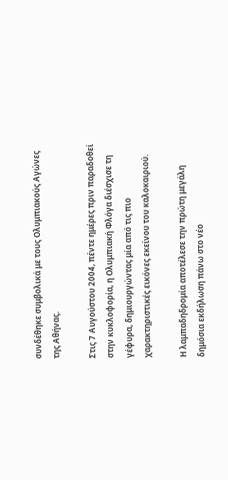συνδέθηκε συμβολικά με τους Ολυμπιακούς Αγώνες της Αθήνας.

Στις 7 Αυγούστου 2004, πέντε ημέρες πριν παραδοθεί στην κυκλοφορία, η Ολυμπιακή Φλόγα διέσχισε τη γέφυρα, δημιουργώντας μία από τις πιο χαρακτηριστικές εικόνες εκείνου του καλοκαιριού.

Η λαμπαδηδρομία αποτέλεσε την πρώτη μεγάλη δημόσια εκδήλωση πάνω στο νέο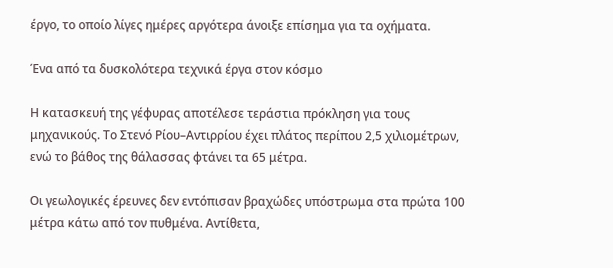έργο, το οποίο λίγες ημέρες αργότερα άνοιξε επίσημα για τα οχήματα.

Ένα από τα δυσκολότερα τεχνικά έργα στον κόσμο

Η κατασκευή της γέφυρας αποτέλεσε τεράστια πρόκληση για τους μηχανικούς. Το Στενό Ρίου–Αντιρρίου έχει πλάτος περίπου 2,5 χιλιομέτρων, ενώ το βάθος της θάλασσας φτάνει τα 65 μέτρα.

Οι γεωλογικές έρευνες δεν εντόπισαν βραχώδες υπόστρωμα στα πρώτα 100 μέτρα κάτω από τον πυθμένα. Αντίθετα,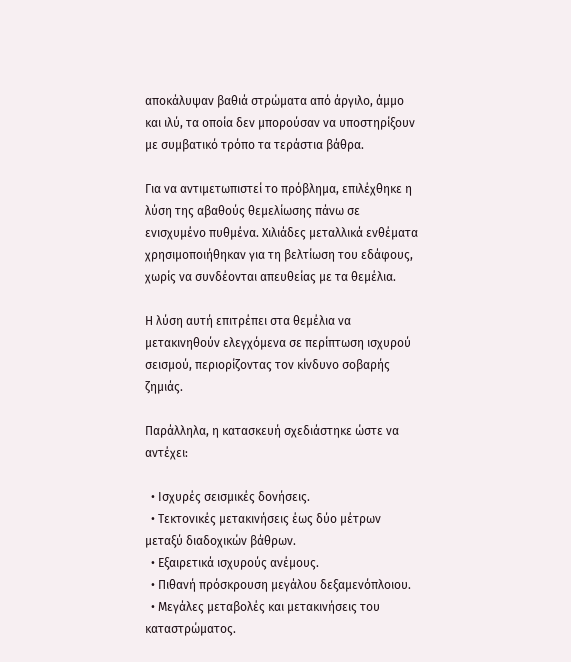αποκάλυψαν βαθιά στρώματα από άργιλο, άμμο και ιλύ, τα οποία δεν μπορούσαν να υποστηρίξουν με συμβατικό τρόπο τα τεράστια βάθρα.

Για να αντιμετωπιστεί το πρόβλημα, επιλέχθηκε η λύση της αβαθούς θεμελίωσης πάνω σε ενισχυμένο πυθμένα. Χιλιάδες μεταλλικά ενθέματα χρησιμοποιήθηκαν για τη βελτίωση του εδάφους, χωρίς να συνδέονται απευθείας με τα θεμέλια.

Η λύση αυτή επιτρέπει στα θεμέλια να μετακινηθούν ελεγχόμενα σε περίπτωση ισχυρού σεισμού, περιορίζοντας τον κίνδυνο σοβαρής ζημιάς.

Παράλληλα, η κατασκευή σχεδιάστηκε ώστε να αντέχει:

  • Ισχυρές σεισμικές δονήσεις.
  • Τεκτονικές μετακινήσεις έως δύο μέτρων μεταξύ διαδοχικών βάθρων.
  • Εξαιρετικά ισχυρούς ανέμους.
  • Πιθανή πρόσκρουση μεγάλου δεξαμενόπλοιου.
  • Μεγάλες μεταβολές και μετακινήσεις του καταστρώματος.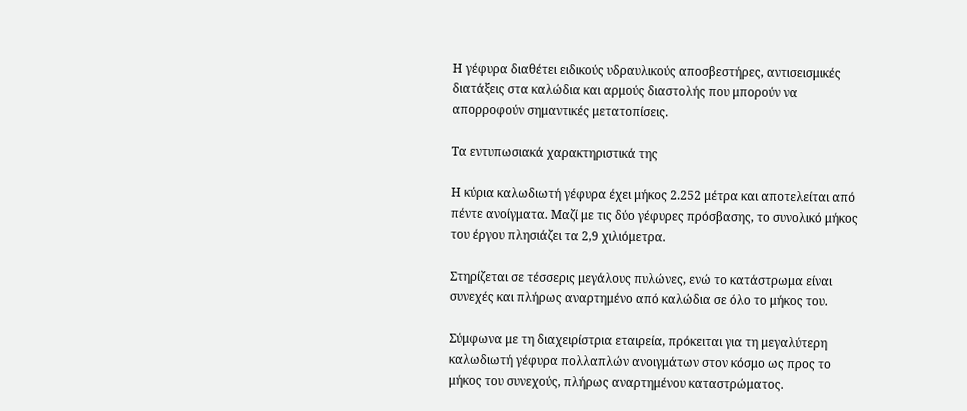Η γέφυρα διαθέτει ειδικούς υδραυλικούς αποσβεστήρες, αντισεισμικές διατάξεις στα καλώδια και αρμούς διαστολής που μπορούν να απορροφούν σημαντικές μετατοπίσεις.

Τα εντυπωσιακά χαρακτηριστικά της

Η κύρια καλωδιωτή γέφυρα έχει μήκος 2.252 μέτρα και αποτελείται από πέντε ανοίγματα. Μαζί με τις δύο γέφυρες πρόσβασης, το συνολικό μήκος του έργου πλησιάζει τα 2,9 χιλιόμετρα.

Στηρίζεται σε τέσσερις μεγάλους πυλώνες, ενώ το κατάστρωμα είναι συνεχές και πλήρως αναρτημένο από καλώδια σε όλο το μήκος του.

Σύμφωνα με τη διαχειρίστρια εταιρεία, πρόκειται για τη μεγαλύτερη καλωδιωτή γέφυρα πολλαπλών ανοιγμάτων στον κόσμο ως προς το μήκος του συνεχούς, πλήρως αναρτημένου καταστρώματος.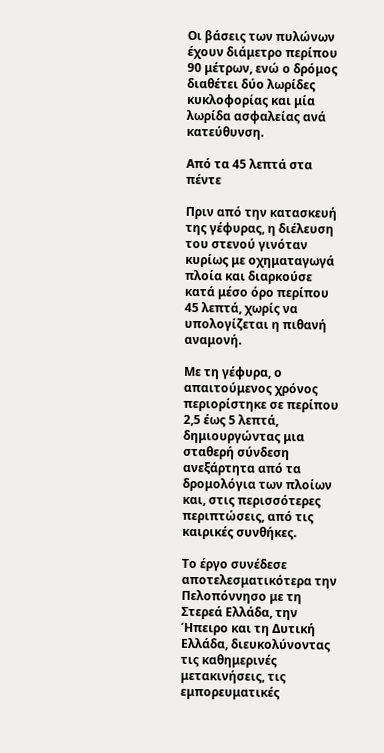Οι βάσεις των πυλώνων έχουν διάμετρο περίπου 90 μέτρων, ενώ ο δρόμος διαθέτει δύο λωρίδες κυκλοφορίας και μία λωρίδα ασφαλείας ανά κατεύθυνση.

Από τα 45 λεπτά στα πέντε

Πριν από την κατασκευή της γέφυρας, η διέλευση του στενού γινόταν κυρίως με οχηματαγωγά πλοία και διαρκούσε κατά μέσο όρο περίπου 45 λεπτά, χωρίς να υπολογίζεται η πιθανή αναμονή.

Με τη γέφυρα, ο απαιτούμενος χρόνος περιορίστηκε σε περίπου 2,5 έως 5 λεπτά, δημιουργώντας μια σταθερή σύνδεση ανεξάρτητα από τα δρομολόγια των πλοίων και, στις περισσότερες περιπτώσεις, από τις καιρικές συνθήκες.

Το έργο συνέδεσε αποτελεσματικότερα την Πελοπόννησο με τη Στερεά Ελλάδα, την Ήπειρο και τη Δυτική Ελλάδα, διευκολύνοντας τις καθημερινές μετακινήσεις, τις εμπορευματικές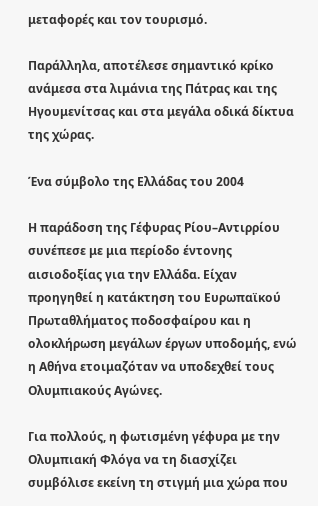μεταφορές και τον τουρισμό.

Παράλληλα, αποτέλεσε σημαντικό κρίκο ανάμεσα στα λιμάνια της Πάτρας και της Ηγουμενίτσας και στα μεγάλα οδικά δίκτυα της χώρας.

Ένα σύμβολο της Ελλάδας του 2004

Η παράδοση της Γέφυρας Ρίου–Αντιρρίου συνέπεσε με μια περίοδο έντονης αισιοδοξίας για την Ελλάδα. Είχαν προηγηθεί η κατάκτηση του Ευρωπαϊκού Πρωταθλήματος ποδοσφαίρου και η ολοκλήρωση μεγάλων έργων υποδομής, ενώ η Αθήνα ετοιμαζόταν να υποδεχθεί τους Ολυμπιακούς Αγώνες.

Για πολλούς, η φωτισμένη γέφυρα με την Ολυμπιακή Φλόγα να τη διασχίζει συμβόλισε εκείνη τη στιγμή μια χώρα που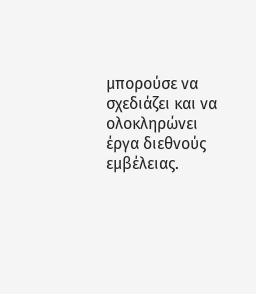μπορούσε να σχεδιάζει και να ολοκληρώνει έργα διεθνούς εμβέλειας.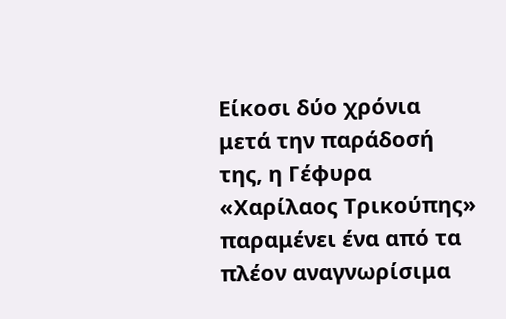Είκοσι δύο χρόνια μετά την παράδοσή της, η Γέφυρα «Χαρίλαος Τρικούπης» παραμένει ένα από τα πλέον αναγνωρίσιμα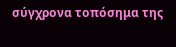σύγχρονα τοπόσημα της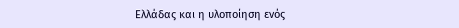Ελλάδας και η υλοποίηση ενός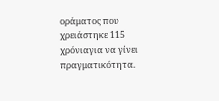οράματος που χρειάστηκε 115 χρόνιαγια να γίνει πραγματικότητα.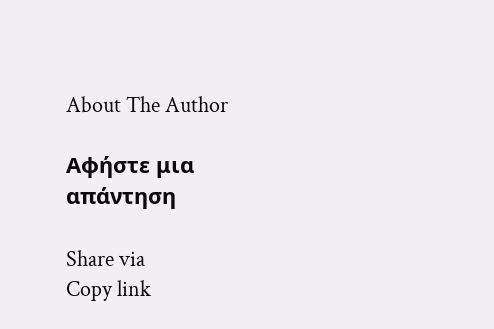About The Author

Αφήστε μια απάντηση

Share via
Copy link